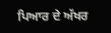ਪਿਆਰ ਦੇ ਅੱਖਰ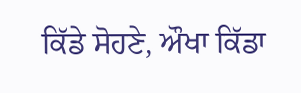ਕਿੱਡੇ ਸੋਹਣੇ, ਔਖਾ ਕਿੱਡਾ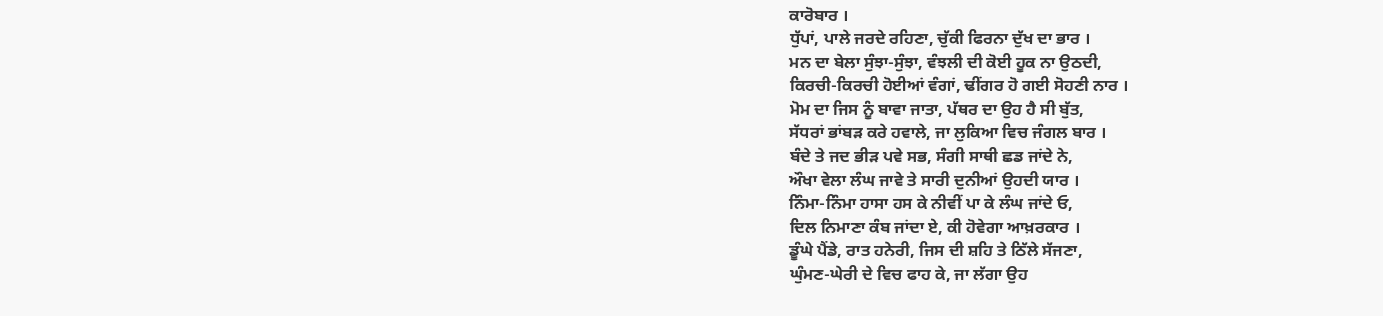ਕਾਰੋਬਾਰ ।
ਧੁੱਪਾਂ, ਪਾਲੇ ਜਰਦੇ ਰਹਿਣਾ, ਚੁੱਕੀ ਫਿਰਨਾ ਦੁੱਖ ਦਾ ਭਾਰ ।
ਮਨ ਦਾ ਬੇਲਾ ਸੁੰਝਾ-ਸੁੰਝਾ, ਵੰਝਲੀ ਦੀ ਕੋਈ ਹੂਕ ਨਾ ਉਠਦੀ,
ਕਿਰਚੀ-ਕਿਰਚੀ ਹੋਈਆਂ ਵੰਗਾਂ, ਢੀਂਗਰ ਹੋ ਗਈ ਸੋਹਣੀ ਨਾਰ ।
ਮੋਮ ਦਾ ਜਿਸ ਨੂੰ ਬਾਵਾ ਜਾਤਾ, ਪੱਥਰ ਦਾ ਉਹ ਹੈ ਸੀ ਬੁੱਤ,
ਸੱਧਰਾਂ ਭਾਂਬੜ ਕਰੇ ਹਵਾਲੇ, ਜਾ ਲੁਕਿਆ ਵਿਚ ਜੰਗਲ ਬਾਰ ।
ਬੰਦੇ ਤੇ ਜਦ ਭੀੜ ਪਵੇ ਸਭ, ਸੰਗੀ ਸਾਥੀ ਛਡ ਜਾਂਦੇ ਨੇ,
ਔਖਾ ਵੇਲਾ ਲੰਘ ਜਾਵੇ ਤੇ ਸਾਰੀ ਦੁਨੀਆਂ ਉਹਦੀ ਯਾਰ ।
ਨਿੰਮਾ-ਨਿੰਮਾ ਹਾਸਾ ਹਸ ਕੇ ਨੀਵੀਂ ਪਾ ਕੇ ਲੰਘ ਜਾਂਦੇ ਓ,
ਦਿਲ ਨਿਮਾਣਾ ਕੰਬ ਜਾਂਦਾ ਏ, ਕੀ ਹੋਵੇਗਾ ਆਖ਼ਰਕਾਰ ।
ਡੂੰਘੇ ਪੈਂਡੇ, ਰਾਤ ਹਨੇਰੀ, ਜਿਸ ਦੀ ਸ਼ਹਿ ਤੇ ਠਿੱਲੇ ਸੱਜਣਾ,
ਘੁੰਮਣ-ਘੇਰੀ ਦੇ ਵਿਚ ਫਾਹ ਕੇ, ਜਾ ਲੱਗਾ ਉਹ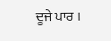ਦੂਜੇ ਪਾਰ ।